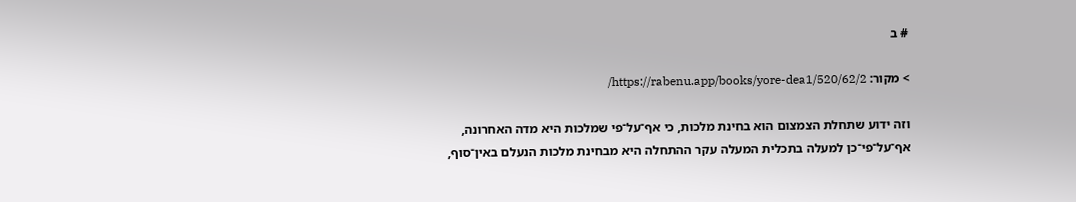# ב

> מקור: https://rabenu.app/books/yore-dea1/520/62/2/

וזה ידוע שתחלת הצמצום הוא בחינת מלכות, כי אף־על־פי שמלכות היא מדה האחרונה, אף־על־פי־כן למעלה בתכלית המעלה עקר ההתחלה היא מבחינת מלכות הנעלם באין־סוף,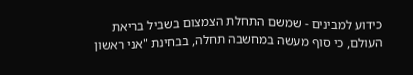כידוע למבינים - שמשם התחלת הצמצום בשביל בריאת העולם, כי סוף מעשה במחשבה תחלה, בבחינת "אני ראשון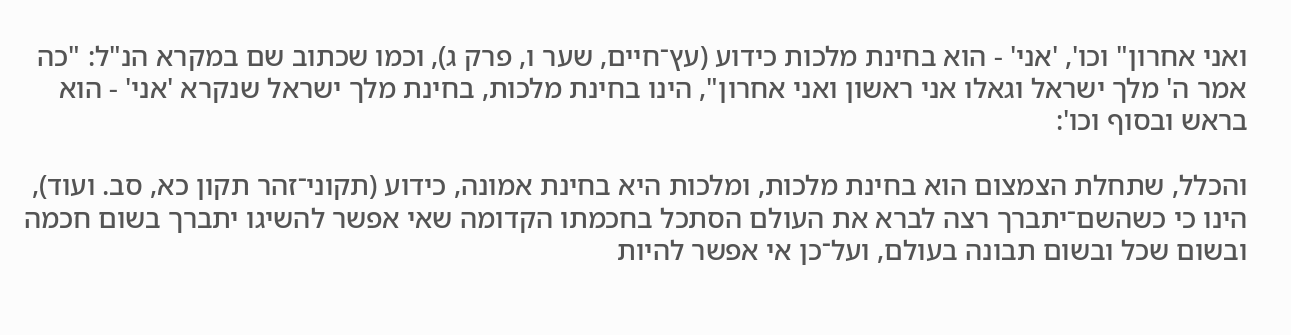ואני אחרון" וכו', 'אני' - הוא בחינת מלכות כידוע (עץ־חיים, שער ו, פרק ג), וכמו שכתוב שם במקרא הנ"ל: "כה אמר ה' מלך ישראל וגאלו אני ראשון ואני אחרון", הינו בחינת מלכות, בחינת מלך ישראל שנקרא 'אני' - הוא בראש ובסוף וכו':

והכלל, שתחלת הצמצום הוא בחינת מלכות, ומלכות היא בחינת אמונה, כידוע (תקוני־זהר תקון כא, סב. ועוד), הינו כי כשהשם־יתברך רצה לברא את העולם הסתכל בחכמתו הקדומה שאי אפשר להשיגו יתברך בשום חכמה ובשום שכל ובשום תבונה בעולם, ועל־כן אי אפשר להיות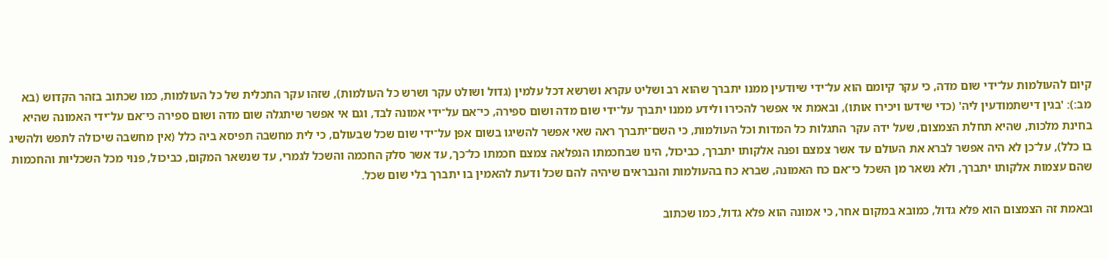קיום להעולמות על־ידי שום מדה, כי עקר קיומם הוא על־ידי שיודעין ממנו יתברך שהוא רב ושליט עקרא ושרשא דכל עלמין (גדול ושולט עקר ושרש כל העולמות), שזהו עקר התכלית של כל העולמות, כמו שכתוב בזהר הקדוש (בא מב:): 'בגין דישתמודעין ליה' (כדי שידעו ויכירו אותו), ובאמת אי אפשר להכירו ולידע ממנו יתברך על־ידי שום מדה ושום ספירה, כי־אם על־ידי אמונה לבד, וגם אי אפשר שיתגלה שום מדה ושום ספירה כי־אם על־ידי האמונה שהיא בחינת מלכות, שהיא תחלת הצמצום, שעל ידה עקר התגלות כל המדות וכל העולמות, כי השם־יתברך ראה שאי אפשר להשיגו בשום אפן על־ידי שום שכל שבעולם, כי לית מחשבה תפיסא ביה כלל (אין מחשבה שיכולה לתפש ולהשיג בו כלל), על־כן לא היה אפשר לברא את העולם עד אשר צמצם ופנה אלקותו יתברך, כביכול, הינו שבחכמתו הנפלאה צמצם חכמתו כל־כך, עד אשר סלק החכמה והשכל לגמרי, עד שנשאר המקום, כביכול, פנוי מכל השכליות והחכמות שהם עצמות אלקותו יתברך, ולא נשאר מן השכל כי־אם כח האמונה, שברא כח בהעולמות והנבראים שיהיה להם שכל ודעת להאמין בו יתברך בלי שום שכל.

ובאמת זה הצמצום הוא פלא גדול, כמובא במקום אחר, כי אמונה הוא פלא גדול, כמו שכתוב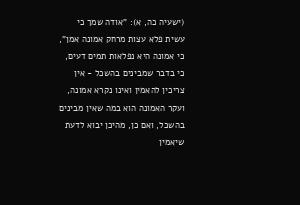(ישעיה כה, א): "אודה שמך כי עשית פלא עצות מרחק אמונה אמן", כי אמונה היא נפלאות תמים דעים, כי בדבר שמבינים בהשכל - אין צריכין להאמין ואינו נקרא אמונה, ועקר האמונה הוא במה שאין מבינים בהשכל, ואם כן, מהיכן יבוא לדעת שיאמין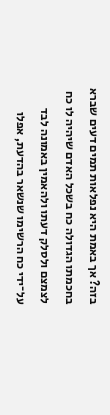בזה? אך באמת היא נפלאות תמים דעים שברא בחכמתו הגדולה כח בשכל האדם שיהיה לו כח לצמצם ולסלק דעתו ולהאמין באמונה לבד על־ידי כח הרשימו שנשאר בהדעת, אפלו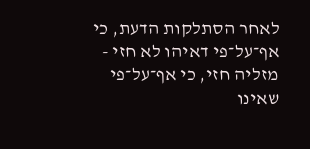לאחר הסתלקות הדעת, כי אף־על־פי דאיהו לא חזי - מזליה חזי, כי אף־על־פי שאינו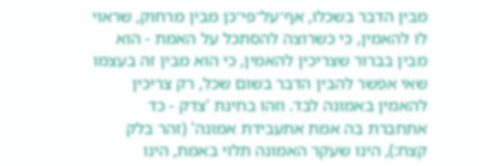מבין הדבר בשכלו, אף־על־פי־כן מבין מרחוק, שראוי לו להאמין, כי כשרוצה להסתכל על האמת - הוא מבין בברור שצריכין להאמין, כי הוא מבין זה בעצמו שאי אפשר להבין הדבר בשום שכל, רק צריכין להאמין באמונה לבד. וזהו בחינת 'צדק - כד אתחברת בה אמת אתעבידת אמונה' (זהר בלק קצח:), הינו שעקר האמונה תלוי באמת, הינו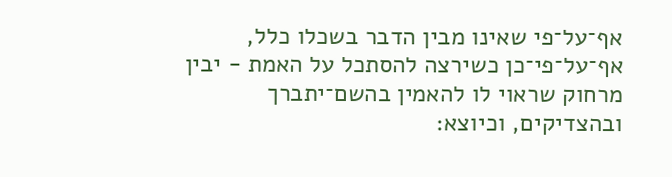אף־על־פי שאינו מבין הדבר בשכלו כלל, אף־על־פי־כן כשירצה להסתכל על האמת - יבין מרחוק שראוי לו להאמין בהשם־יתברך ובהצדיקים, וכיוצא: